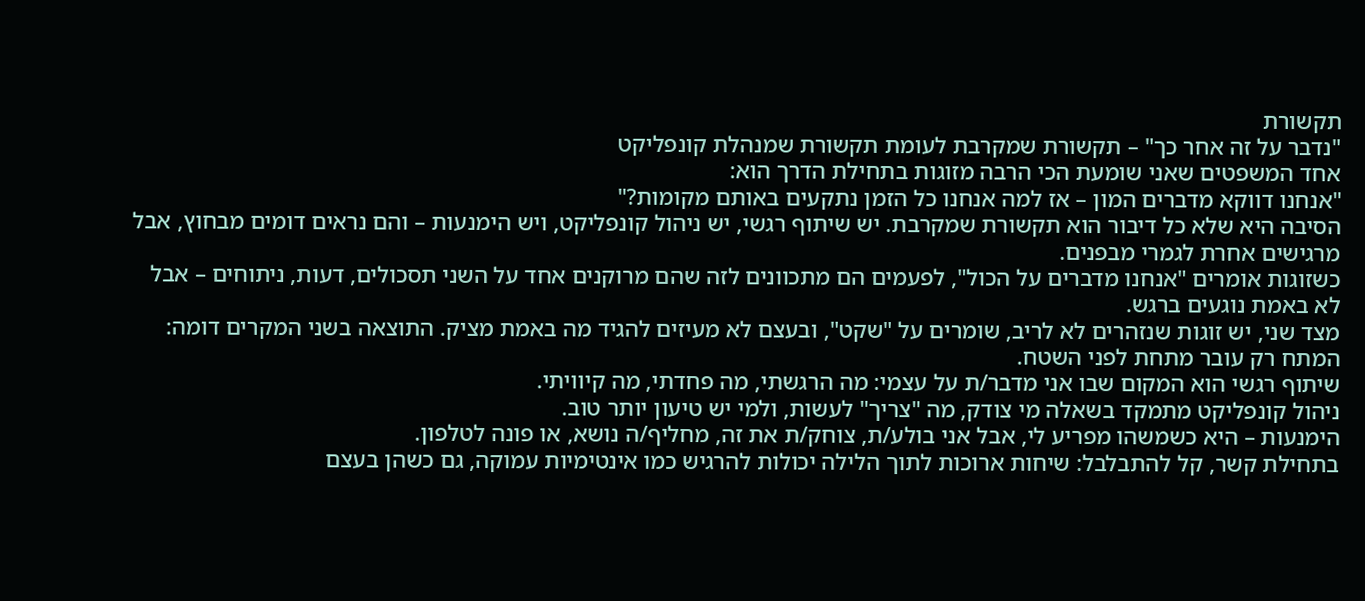תקשורת
"נדבר על זה אחר כך" – תקשורת שמקרבת לעומת תקשורת שמנהלת קונפליקט
אחד המשפטים שאני שומעת הכי הרבה מזוגות בתחילת הדרך הוא:
"אנחנו דווקא מדברים המון – אז למה אנחנו כל הזמן נתקעים באותם מקומות?"
הסיבה היא שלא כל דיבור הוא תקשורת שמקרבת. יש שיתוף רגשי, יש ניהול קונפליקט, ויש הימנעות – והם נראים דומים מבחוץ, אבל מרגישים אחרת לגמרי מבפנים.
כשזוגות אומרים "אנחנו מדברים על הכול", לפעמים הם מתכוונים לזה שהם מרוקנים אחד על השני תסכולים, דעות, ניתוחים – אבל לא באמת נוגעים ברגש.
מצד שני, יש זוגות שנזהרים לא לריב, שומרים על "שקט", ובעצם לא מעיזים להגיד מה באמת מציק. התוצאה בשני המקרים דומה: המתח רק עובר מתחת לפני השטח.
שיתוף רגשי הוא המקום שבו אני מדבר/ת על עצמי: מה הרגשתי, מה פחדתי, מה קיוויתי.
ניהול קונפליקט מתמקד בשאלה מי צודק, מה "צריך" לעשות, ולמי יש טיעון יותר טוב.
הימנעות – היא כשמשהו מפריע לי, אבל אני בולע/ת, צוחק/ת את זה, מחליף/ה נושא, או פונה לטלפון.
בתחילת קשר, קל להתבלבל: שיחות ארוכות לתוך הלילה יכולות להרגיש כמו אינטימיות עמוקה, גם כשהן בעצם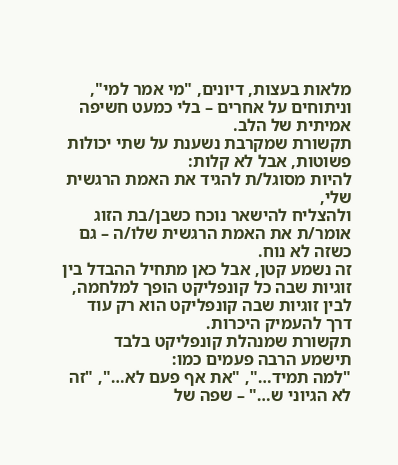מלאות בעצות, דיונים, "מי אמר למי", וניתוחים על אחרים – בלי כמעט חשיפה אמיתית של הלב.
תקשורת שמקרבת נשענת על שתי יכולות פשוטות, אבל לא קלות:
להיות מסוגל/ת להגיד את האמת הרגשית שלי,
ולהצליח להישאר נוכח כשבן/בת הזוג אומר/ת את האמת הרגשית שלו/ה – גם כשזה לא נוח.
זה נשמע קטן, אבל כאן מתחיל ההבדל בין זוגיות שבה כל קונפליקט הופך למלחמה, לבין זוגיות שבה קונפליקט הוא רק עוד דרך להעמיק היכרות.
תקשורת שמנהלת קונפליקט בלבד תישמע הרבה פעמים כמו:
"למה תמיד…", "את אף פעם לא…", "זה לא הגיוני ש…" – שפה של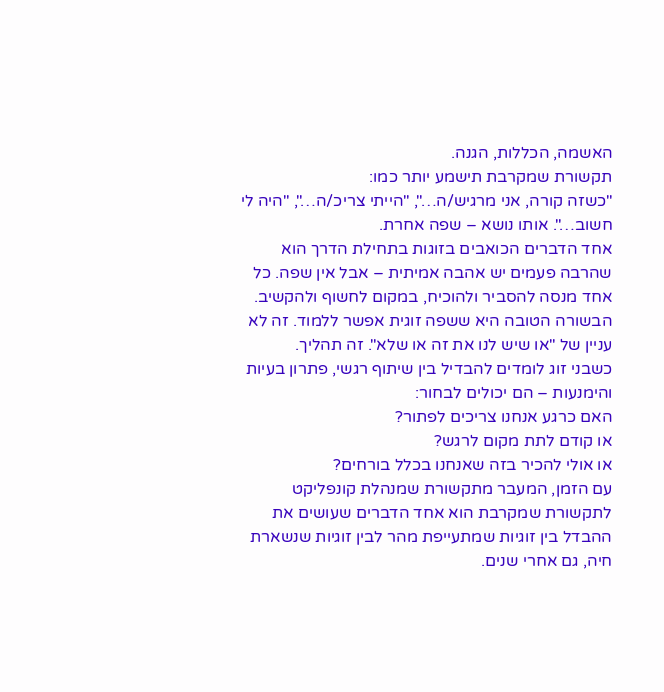האשמה, הכללות, הגנה.
תקשורת שמקרבת תישמע יותר כמו:
"כשזה קורה, אני מרגיש/ה…", "הייתי צריכ/ה…", "היה לי חשוב…". אותו נושא – שפה אחרת.
אחד הדברים הכואבים בזוגות בתחילת הדרך הוא שהרבה פעמים יש אהבה אמיתית – אבל אין שפה. כל אחד מנסה להסביר ולהוכיח, במקום לחשוף ולהקשיב.
הבשורה הטובה היא ששפה זוגית אפשר ללמוד. זה לא עניין של "או שיש לנו את זה או שלא". זה תהליך.
כשבני זוג לומדים להבדיל בין שיתוף רגשי, פתרון בעיות והימנעות – הם יכולים לבחור:
האם כרגע אנחנו צריכים לפתור?
או קודם לתת מקום לרגש?
או אולי להכיר בזה שאנחנו בכלל בורחים?
עם הזמן, המעבר מתקשורת שמנהלת קונפליקט לתקשורת שמקרבת הוא אחד הדברים שעושים את ההבדל בין זוגיות שמתעייפת מהר לבין זוגיות שנשארת חיה, גם אחרי שנים.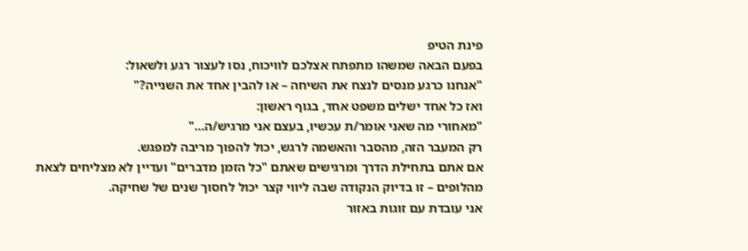פינת הטיפ
בפעם הבאה שמשהו מתפתח אצלכם לוויכוח, נסו לעצור רגע ולשאול:
"אנחנו כרגע מנסים לנצח את השיחה – או להבין אחד את השנייה?"
ואז כל אחד ישלים משפט אחד, בגוף ראשון:
"מאחורי מה שאני אומר/ת עכשיו, בעצם אני מרגיש/ה…"
רק המעבר הזה, מהסבר והאשמה לרגש, יכול להפוך מריבה למפגש.
אם אתם בתחילת הדרך ומרגישים שאתם "כל הזמן מדברים" ועדיין לא מצליחים לצאת מהלופים – זו בדיוק הנקודה שבה ליווי קצר יכול לחסוך שנים של שחיקה.
אני עובדת עם זוגות באזור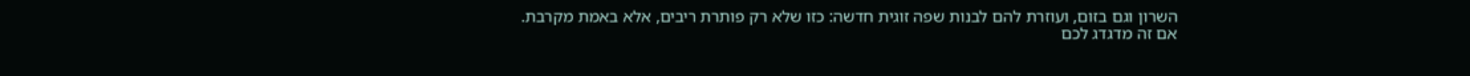השרון וגם בזום, ועוזרת להם לבנות שפה זוגית חדשה: כזו שלא רק פותרת ריבים, אלא באמת מקרבת.
אם זה מדגדג לכם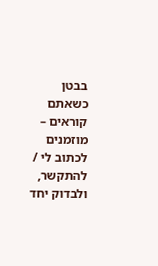בבטן כשאתם קוראים – מוזמנים לכתוב לי / להתקשר, ולבדוק יחד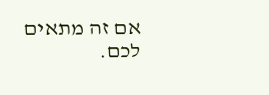אם זה מתאים לכם.